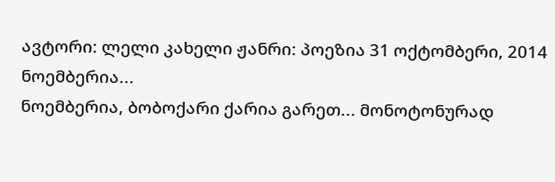ავტორი: ლელი კახელი ჟანრი: პოეზია 31 ოქტომბერი, 2014
ნოემბერია...
ნოემბერია, ბობოქარი ქარია გარეთ... მონოტონურად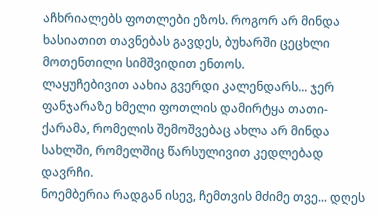აჩხრიალებს ფოთლები ეზოს. როგორ არ მინდა ხასიათით თავნებას გავდეს, ბუხარში ცეცხლი მოთენთილი სიმშვიდით ენთოს.
ლაყუჩებივით აახია გვერდი კალენდარს... ჯერ ფანჯარაზე ხმელი ფოთლის დამირტყა თათი- ქარამა, რომელის შემოშვებაც ახლა არ მინდა სახლში, რომელშიც წარსულივით კედლებად დავრჩი.
ნოემბერია რადგან ისევ, ჩემთვის მძიმე თვე... დღეს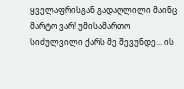ყველაფრისგან გადაღლილი მაინც მარტო ვარ! უმისამართო სიძულვილი ქარს მე შევუნდე... ის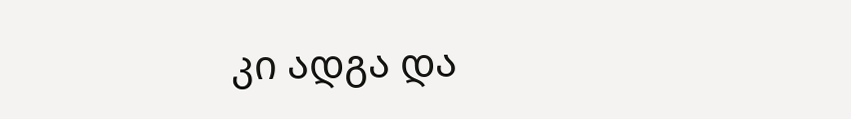კი ადგა და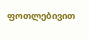ფოთლებივით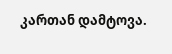კართან დამტოვა.